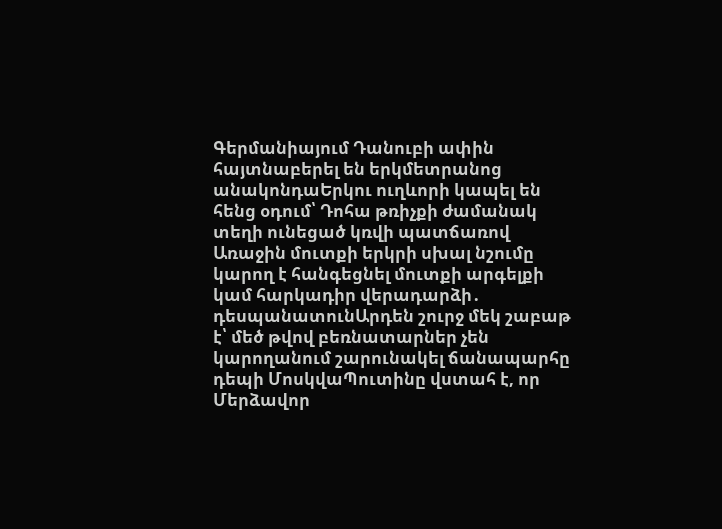Գերմանիայում Դանուբի ափին հայտնաբերել են երկմետրանոց անակոնդաԵրկու ուղևորի կապել են հենց օդում՝ Դոհա թռիչքի ժամանակ տեղի ունեցած կռվի պատճառով Առաջին մուտքի երկրի սխալ նշումը կարող է հանգեցնել մուտքի արգելքի կամ հարկադիր վերադարձի․ դեսպանատունԱրդեն շուրջ մեկ շաբաթ է՝ մեծ թվով բեռնատարներ չեն կարողանում շարունակել ճանապարհը դեպի ՄոսկվաՊուտինը վստահ է, որ Մերձավոր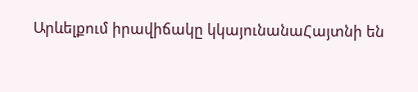Արևելքում իրավիճակը կկայունանաՀայտնի են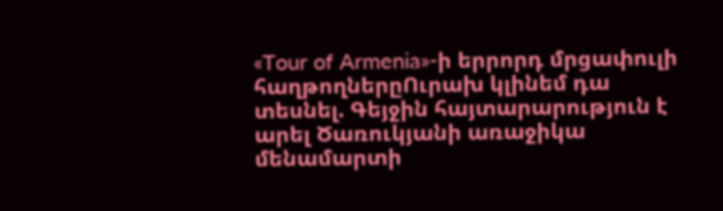«Tour of Armenia»-ի երրորդ մրցափուլի հաղթողներըՈւրախ կլինեմ դա տեսնել. Գեյջին հայտարարություն է արել Ծառուկյանի առաջիկա մենամարտի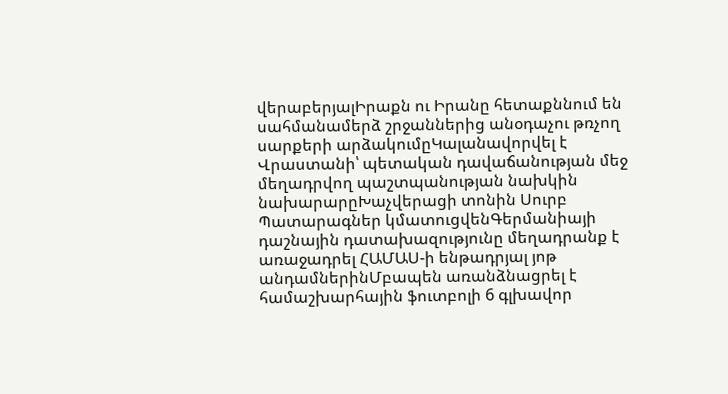վերաբերյալԻրաքն ու Իրանը հետաքննում են սահմանամերձ շրջաններից անօդաչու թռչող սարքերի արձակումըԿալանավորվել է Վրաստանի՝ պետական դավաճանության մեջ մեղադրվող պաշտպանության նախկին նախարարըԽաչվերացի տոնին Սուրբ Պատարագներ կմատուցվենԳերմանիայի դաշնային դատախազությունը մեղադրանք է առաջադրել ՀԱՄԱՍ-ի ենթադրյալ յոթ անդամներինՄբապեն առանձնացրել է համաշխարհային ֆուտբոլի 6 գլխավոր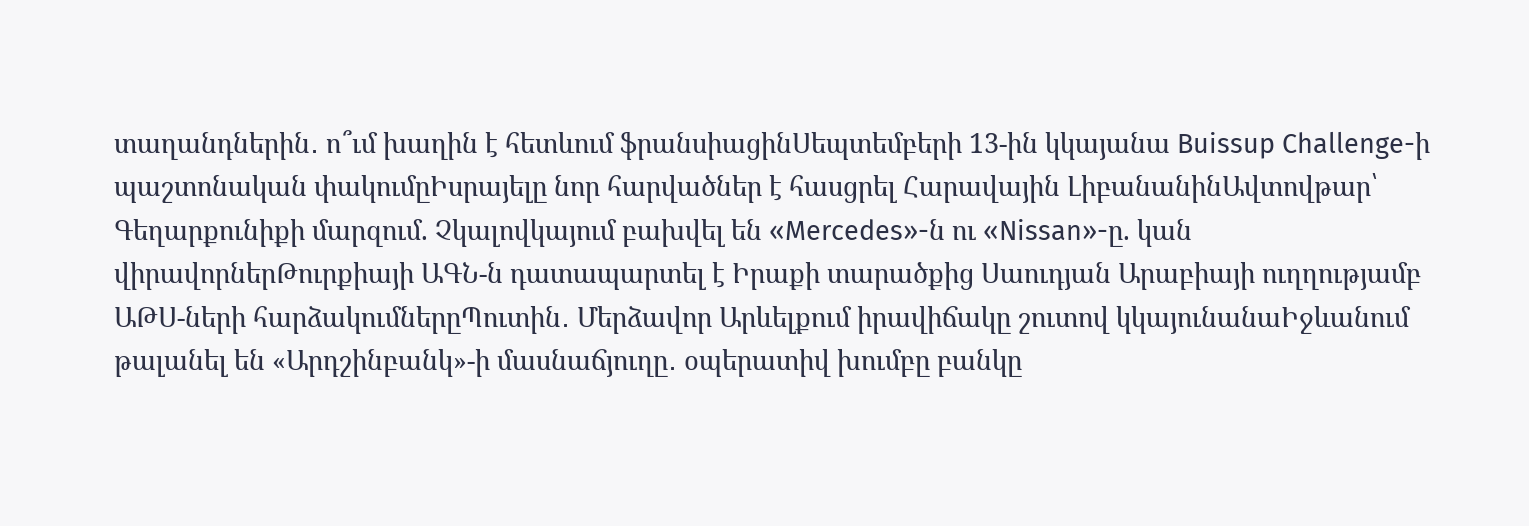տաղանդներին․ ո՞ւմ խաղին է հետևում ֆրանսիացինՍեպտեմբերի 13-ին կկայանա Buissup Challenge-ի պաշտոնական փակումըԻսրայելը նոր հարվածներ է հասցրել Հարավային ԼիբանանինԱվտովթար՝ Գեղարքունիքի մարզում. Չկալովկայում բախվել են «Mercedes»-ն ու «Nissan»-ը. կան վիրավորներԹուրքիայի ԱԳՆ-ն դատապարտել է Իրաքի տարածքից Սաուդյան Արաբիայի ուղղությամբ ԱԹՍ-ների հարձակումներըՊուտին․ Մերձավոր Արևելքում իրավիճակը շուտով կկայունանաԻջևանում թալանել են «Արդշինբանկ»-ի մասնաճյուղը․ օպերատիվ խումբը բանկը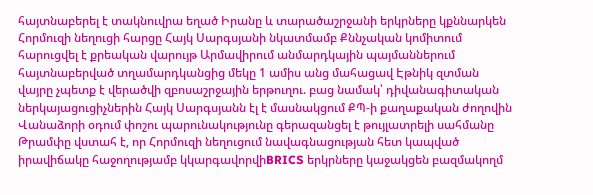հայտնաբերել է տակնուվրա եղած Իրանը և տարածաշրջանի երկրները կքննարկեն Հորմուզի նեղուցի հարցը Հայկ Սարգսյանի նկատմամբ Քննչական կոմիտում հարուցվել է քրեական վարույթ Արմավիրում անմարդկային պայմաններում հայտնաբերված տղամարդկանցից մեկը 1 ամիս անց մահացավ Էթնիկ զտման վայրը չպետք է վերածվի զբոսաշրջային երթուղու. բաց նամակ՝ դիվանագիտական ներկայացուցիչներին Հայկ Սարգսյանն էլ է մասնակցում ՔՊ-ի քաղաքական ժողովին Վանաձորի օդում փոշու պարունակությունը գերազանցել է թույլատրելի սահմանը Թրամփը վստահ է, որ Հորմուզի նեղուցում նավագնացության հետ կապված իրավիճակը հաջողությամբ կկարգավորվիBRICS երկրները կաջակցեն բազմակողմ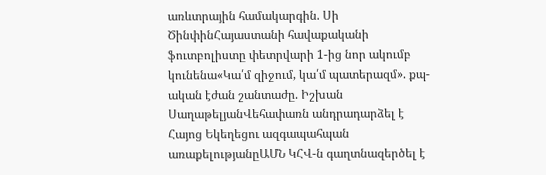առևտրային համակարգին. Սի ԾինփինՀայաստանի հավաքականի ֆուտբոլիստը փետրվարի 1-ից նոր ակումբ կունենա«Կա՛մ զիջում, կա՛մ պատերազմ». քպ-ական էժան շանտաժը. Իշխան ՍաղաթելյանՎեհափառն անդրադարձել է Հայոց Եկեղեցու ազգապահպան առաքելությանըԱՄՆ ԿՀՎ-ն գաղտնազերծել է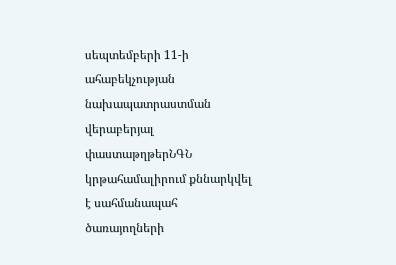սեպտեմբերի 11-ի ահաբեկչության նախապատրաստման վերաբերյալ փաստաթղթերՆԳՆ կրթահամալիրում քննարկվել է սահմանապահ ծառայողների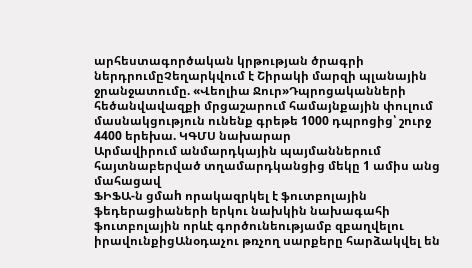արհեստագործական կրթության ծրագրի ներդրումըՉեղարկվում է Շիրակի մարզի պլանային ջրանջատումը. «Վեոլիա Ջուր»Դպրոցականների հեծանվավազքի մրցաշարում համայնքային փուլում մասնակցություն ունենք գրեթե 1000 դպրոցից՝ շուրջ 4400 երեխա. ԿԳՄՍ նախարար
Արմավիրում անմարդկային պայմաններում հայտնաբերված տղամարդկանցից մեկը 1 ամիս անց մահացավ
ՖԻՖԱ-ն ցմաh որակազրկել է ֆուտբոլային ֆեդերացիաների երկու նախկին նախագահի ֆուտբոլային որևէ գործունեությամբ զբաղվելու իրավունքիցԱնօդաչու թռչող սարքերը հարձակվել են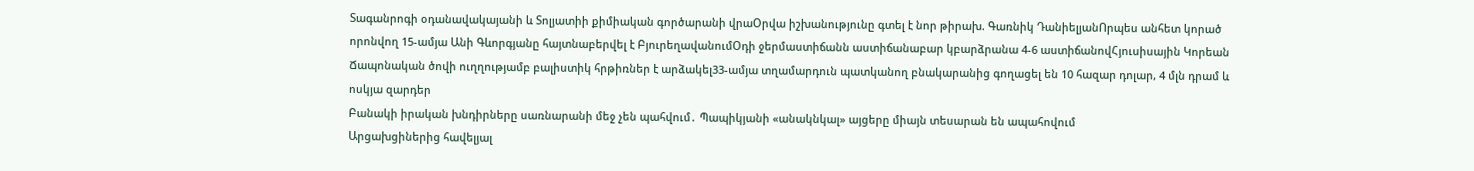Տագանրոգի օդանավակայանի և Տոլյատիի քիմիական գործարանի վրաՕրվա իշխանությունը գտել է նոր թիրախ. Գառնիկ ԴանիելյանՈրպես անհետ կորած որոնվող 15-ամյա Անի Գևորգյանը հայտնաբերվել է ԲյուրեղավանումՕդի ջերմաստիճանն աստիճանաբար կբարձրանա 4-6 աստիճանովՀյուսիսային Կորեան Ճապոնական ծովի ուղղությամբ բալիստիկ հրթիռներ է արձակել33-ամյա տղամարդուն պատկանող բնակարանից գողացել են 10 հազար դոլար, 4 մլն դրամ և ոսկյա զարդեր
Բանակի իրական խնդիրները սառնարանի մեջ չեն պահվում․ Պապիկյանի «անակնկալ» այցերը միայն տեսարան են ապահովում
Արցախցիներից հավելյալ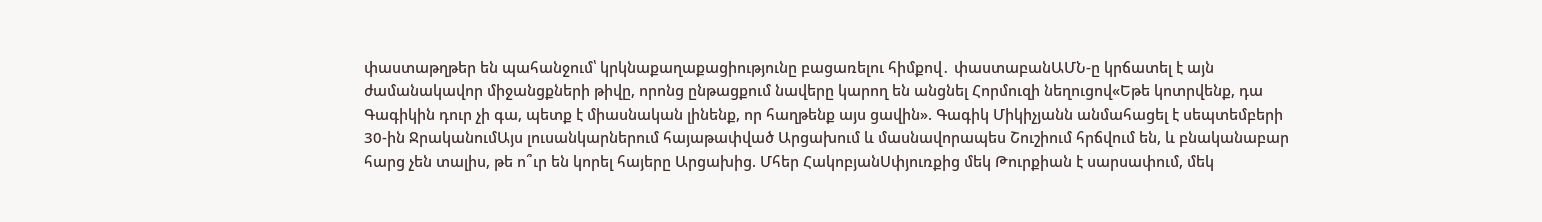փաստաթղթեր են պահանջում՝ կրկնաքաղաքացիությունը բացառելու հիմքով․ փաստաբանԱՄՆ-ը կրճատել է այն ժամանակավոր միջանցքների թիվը, որոնց ընթացքում նավերը կարող են անցնել Հորմուզի նեղուցով«Եթե կոտրվենք, դա Գագիկին դուր չի գա, պետք է միասնական լինենք, որ հաղթենք այս ցավին». Գագիկ Միկիչյանն անմահացել է սեպտեմբերի 30-ին ՋրականումԱյս լուսանկարներում հայաթափված Արցախում և մասնավորապես Շուշիում հրճվում են, և բնականաբար հարց չեն տալիս, թե ո՞ւր են կորել հայերը Արցախից. Մհեր ՀակոբյանՍփյուռքից մեկ Թուրքիան է սարսափում, մեկ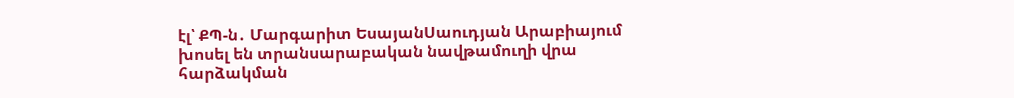էլ՝ ՔՊ-ն․ Մարգարիտ ԵսայանՍաուդյան Արաբիայում խոսել են տրանսարաբական նավթամուղի վրա հարձակման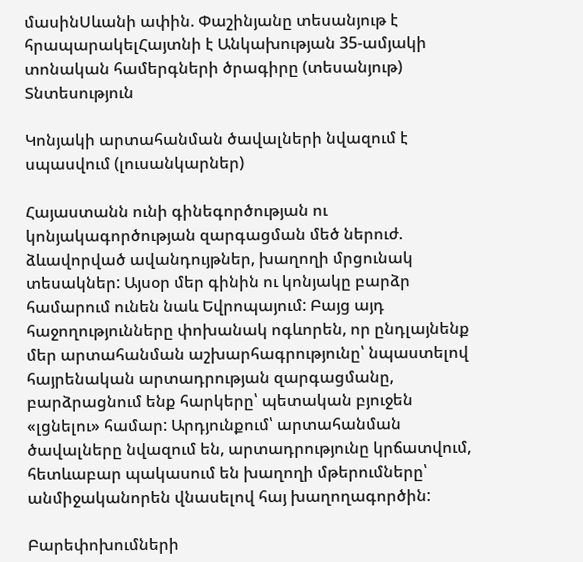մասինՍևանի ափին. Փաշինյանը տեսանյութ է հրապարակելՀայտնի է Անկախության 35-ամյակի տոնական համերգների ծրագիրը (տեսանյութ)
Տնտեսություն

Կոնյակի արտահանման ծավալների նվազում է սպասվում (լուսանկարներ)

Հայաստանն ունի գինեգործության ու կոնյակագործության զարգացման մեծ ներուժ. ձևավորված ավանդույթներ, խաղողի մրցունակ տեսակներ: Այսօր մեր գինին ու կոնյակը բարձր համարում ունեն նաև Եվրոպայում: Բայց այդ հաջողությունները փոխանակ ոգևորեն, որ ընդլայնենք մեր արտահանման աշխարհագրությունը՝ նպաստելով հայրենական արտադրության զարգացմանը, բարձրացնում ենք հարկերը՝ պետական բյուջեն «լցնելու» համար: Արդյունքում՝ արտահանման ծավալները նվազում են, արտադրությունը կրճատվում, հետևաբար պակասում են խաղողի մթերումները՝ անմիջականորեն վնասելով հայ խաղողագործին:

Բարեփոխումների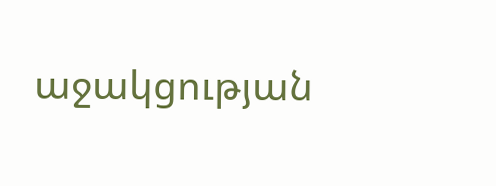աջակցության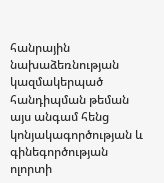հանրային նախաձեռնության կազմակերպած հանդիպման թեման այս անգամ հենց կոնյակագործության և գինեգործության ոլորտի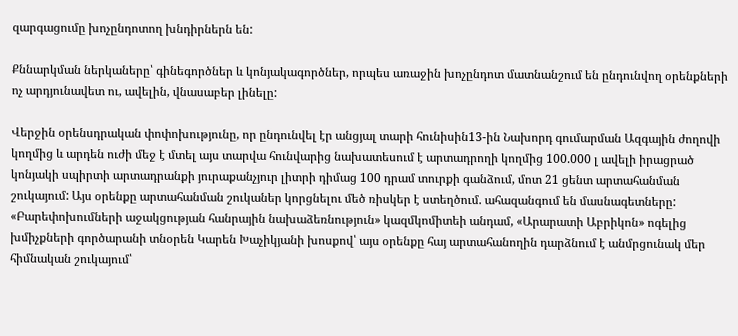զարգացումը խոչընդոտող խնդիրներն են:

Քննարկման ներկաները՝ գինեգործներ և կոնյակագործներ, որպես առաջին խոչընդոտ մատնանշում են ընդունվող օրենքների ոչ արդյունավետ ու, ավելին, վնասաբեր լինելը:

Վերջին օրենսդրական փոփոխությունը, որ ընդունվել էր անցյալ տարի հունիսին13-ին Նախորդ գումարման Ազգային ժողովի կողմից և արդեն ուժի մեջ է մտել այս տարվա հունվարից նախատեսում է արտադրողի կողմից 100.000 լ ավելի իրացրած կոնյակի սպիրտի արտադրանքի յուրաքանչյուր լիտրի դիմաց 100 դրամ տուրքի գանձում, մոտ 21 ցենտ արտահանման շուկայում: Այս օրենքը արտահանման շուկաներ կորցնելու մեծ ռիսկեր է ստեղծում. ահազանգում են մասնագետները: «Բարեփոխումների աջակցության հանրային նախաձեռնություն» կազմկոմիտեի անդամ, «Արարատի Աբրիկոն» ոգելից խմիչքների գործարանի տնօրեն Կարեն Խաչիկյանի խոսքով՝ այս օրենքը հայ արտահանողին դարձնում է անմրցունակ մեր հիմնական շուկայում՝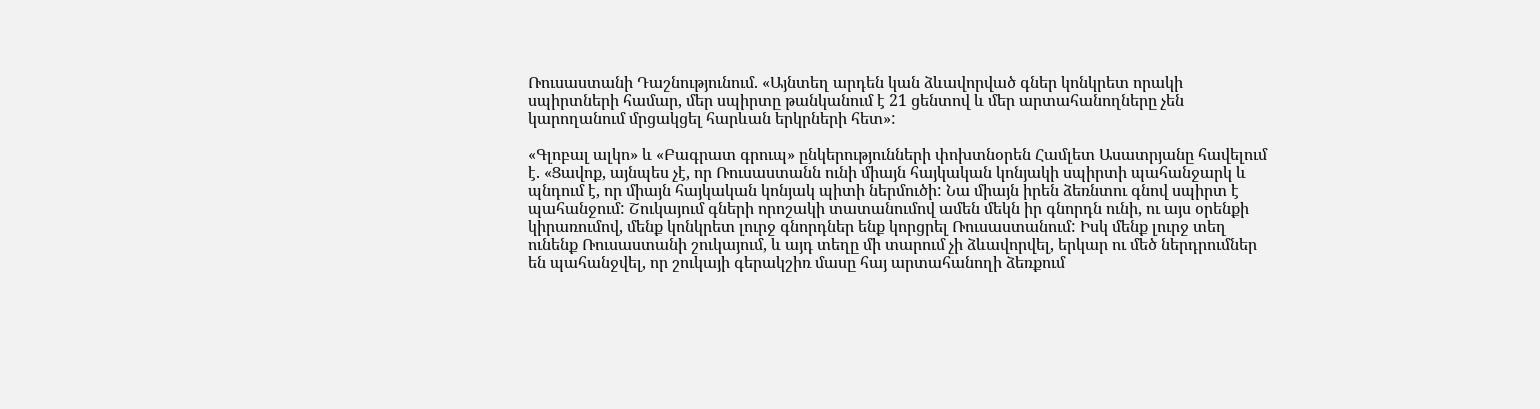Ռուսաստանի Դաշնությունում. «Այնտեղ արդեն կան ձևավորված գներ կոնկրետ որակի սպիրտների համար, մեր սպիրտը թանկանում է 21 ցենտով և մեր արտահանողները չեն կարողանում մրցակցել հարևան երկրների հետ»:

«Գլոբալ ալկո» և «Բագրատ գրուպ» ընկերությունների փոխտնօրեն Համլետ Ասատրյանը հավելում է. «Ցավոք, այնպես չէ, որ Ռուսաստանն ունի միայն հայկական կոնյակի սպիրտի պահանջարկ և պնդում է, որ միայն հայկական կոնյակ պիտի ներմուծի: Նա միայն իրեն ձեռնտու գնով սպիրտ է պահանջում: Շուկայում գների որոշակի տատանումով ամեն մեկն իր գնորդն ունի, ու այս օրենքի կիրառումով, մենք կոնկրետ լուրջ գնորդներ ենք կորցրել Ռուսաստանում: Իսկ մենք լուրջ տեղ ունենք Ռուսաստանի շուկայում, և այդ տեղը մի տարում չի ձևավորվել, երկար ու մեծ ներդրումներ են պահանջվել, որ շուկայի գերակշիռ մասը հայ արտահանողի ձեռքում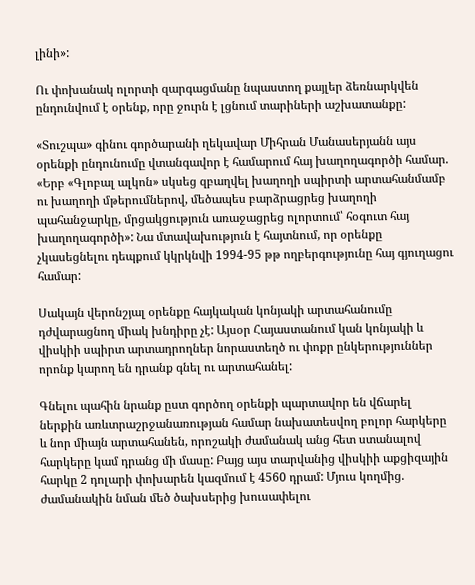լինի»:

Ու փոխանակ ոլորտի զարգացմանը նպաստող քայլեր ձեռնարկվեն ընդունվում է օրենք, որը ջուրն է լցնում տարիների աշխատանքը:

«Տուշպա» գինու գործարանի ղեկավար Միհրան Մանասերյանն այս օրենքի ընդունումը վտանգավոր է համարում հայ խաղողագործի համար. «Երբ «Գլոբալ ալկոն» սկսեց զբաղվել խաղողի սպիրտի արտահանմամբ ու խաղողի մթերումներով, մեծապես բարձրացրեց խաղողի պահանջարկը, մրցակցություն առաջացրեց ոլորտում՝ հօգուտ հայ խաղողագործի»: Նա մտավախություն է հայտնում, որ օրենքը չկասեցնելու դեպքում կկրկնվի 1994-95 թթ ողբերգությունը հայ գյուղացու համար:

Սակայն վերոնշյալ օրենքը հայկական կոնյակի արտահանումը դժվարացնող միակ խնդիրը չէ: Այսօր Հայաստանում կան կոնյակի և վիսկիի սպիրտ արտադրողներ նորաստեղծ ու փոքր ընկերություններ որոնք կարող են դրանք գնել ու արտահանել:

Գնելու պահին նրանք ըստ գործող օրենքի պարտավոր են վճարել ներքին առևտրաշրջանառության համար նախատեսվող բոլոր հարկերը և նոր միայն արտահանեն, որոշակի ժամանակ անց հետ ստանալով հարկերը կամ դրանց մի մասը: Բայց այս տարվանից վիսկիի աքցիզային հարկը 2 դոլարի փոխարեն կազմում է 4560 դրամ: Մյուս կողմից. ժամանակին նման մեծ ծախսերից խուսափելու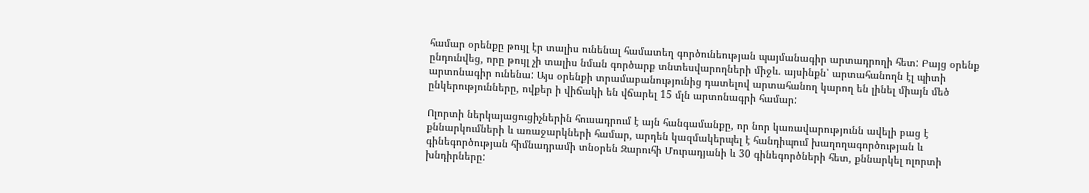համար օրենքը թույլ էր տալիս ունենալ համատեղ գործունեության պայմանագիր արտադրողի հետ: Բայց օրենք ընդունվեց, որը թույլ չի տալիս նման գործարք տնտեսվարողների միջև. այսինքն՝ արտահանողն էլ պիտի արտոնագիր ունենա: Այս օրենքի տրամաբանությունից դատելով արտահանող կարող են լինել միայն մեծ ընկերությունները, ովքեր ի վիճակի են վճարել 15 մլն արտոնագրի համար:

Ոլորտի ներկայացուցիչներին հուսադրում է այն հանգամանքը, որ նոր կառավարությունն ավելի բաց է քննարկումների և առաջարկների համար, արդեն կազմակերպել է հանդիպում խաղողագործության և գինեգործության հիմնադրամի տնօրեն Զարուհի Մուրադյանի և 30 գինեգործների հետ, քննարկել ոլորտի խնդիրները: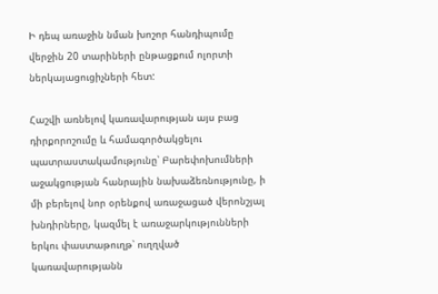Ի դեպ առաջին նման խոշոր հանդիպումը վերջին 20 տարիների ընթացքում ոլորտի ներկայացուցիչների հետ:

Հաշվի առնելով կառավարության այս բաց դիրքորոշումը և համագործակցելու պատրաստակամությունը՝ Բարեփոխումների աջակցության հանրային նախաձեռնությունը, ի մի բերելով նոր օրենքով առաջացած վերոնշյալ խնդիրները, կազմել է առաջարկությունների երկու փաստաթուղթ՝ ուղղված կառավարությանն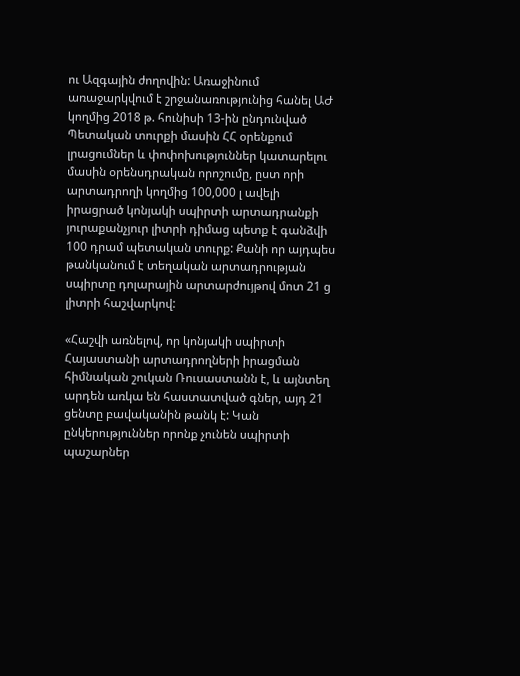ու Ազգային ժողովին: Առաջինում առաջարկվում է շրջանառությունից հանել ԱԺ կողմից 2018 թ. հունիսի 13-ին ընդունված Պետական տուրքի մասին ՀՀ օրենքում լրացումներ և փոփոխություններ կատարելու մասին օրենսդրական որոշումը, ըստ որի արտադրողի կողմից 100,000 լ ավելի իրացրած կոնյակի սպիրտի արտադրանքի յուրաքանչյուր լիտրի դիմաց պետք է գանձվի 100 դրամ պետական տուրք: Քանի որ այդպես թանկանում է տեղական արտադրության սպիրտը դոլարային արտարժույթով մոտ 21 ց լիտրի հաշվարկով:

«Հաշվի առնելով, որ կոնյակի սպիրտի Հայաստանի արտադրողների իրացման հիմնական շուկան Ռուսաստանն է, և այնտեղ արդեն առկա են հաստատված գներ, այդ 21 ցենտը բավականին թանկ է: Կան ընկերություններ որոնք չունեն սպիրտի պաշարներ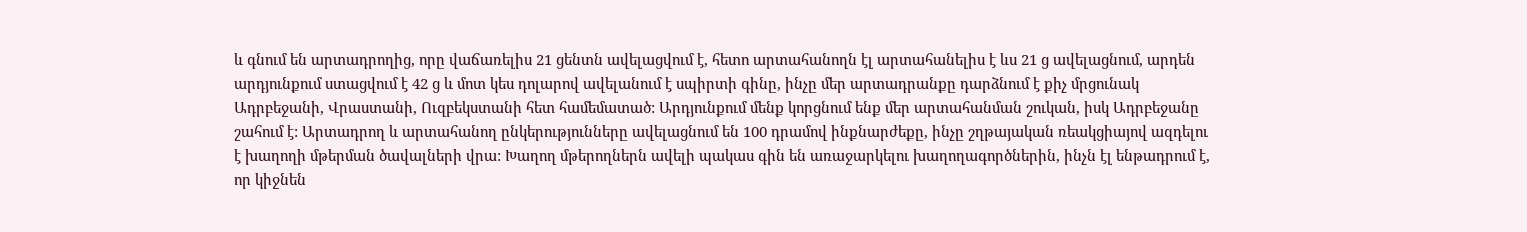և գնում են արտադրողից, որը վաճառելիս 21 ցենտն ավելացվում է, հետո արտահանողն էլ արտահանելիս է ևս 21 ց ավելացնում, արդեն արդյունքում ստացվում է 42 ց և մոտ կես դոլարով ավելանում է սպիրտի գինը, ինչը մեր արտադրանքը դարձնում է քիչ մրցունակ Ադրբեջանի, Վրաստանի, Ուզբեկստանի հետ համեմատած: Արդյունքում մենք կորցնում ենք մեր արտահանման շուկան, իսկ Ադրբեջանը շահում է: Արտադրող և արտահանող ընկերությունները ավելացնում են 100 դրամով ինքնարժեքը, ինչը շղթայական ռեակցիայով ազդելու է խաղողի մթերման ծավալների վրա: Խաղող մթերողներն ավելի պակաս գին են առաջարկելու խաղողագործներին, ինչն էլ ենթադրում է, որ կիջնեն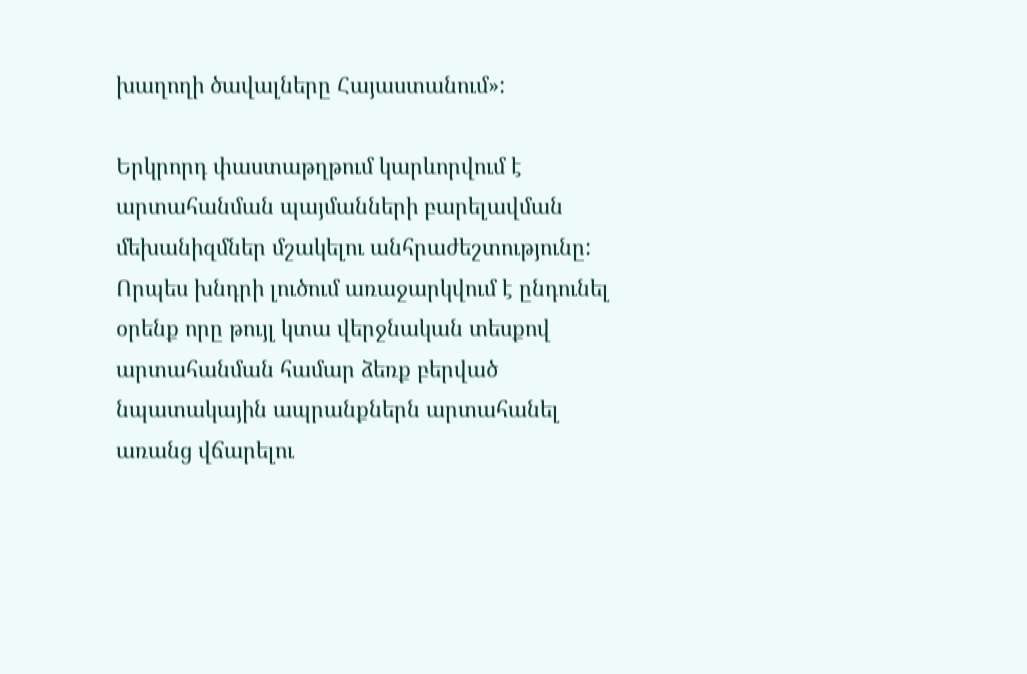խաղողի ծավալները Հայաստանում»:

Երկրորդ փաստաթղթում կարևորվում է արտահանման պայմանների բարելավման մեխանիզմներ մշակելու անհրաժեշտությունը: Որպես խնդրի լուծում առաջարկվում է ընդունել օրենք որը թույլ կտա վերջնական տեսքով արտահանման համար ձեռք բերված նպատակային ապրանքներն արտահանել առանց վճարելու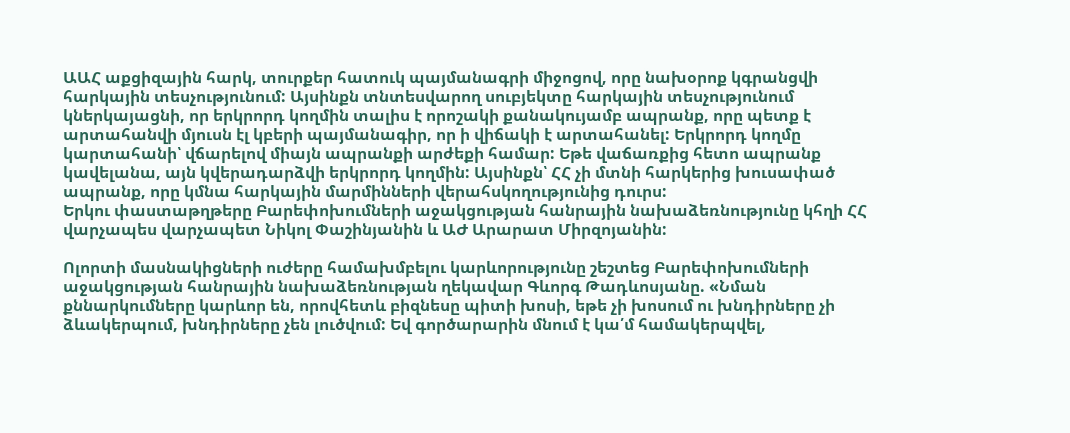ԱԱՀ աքցիզային հարկ, տուրքեր հատուկ պայմանագրի միջոցով, որը նախօրոք կգրանցվի հարկային տեսչությունում: Այսինքն տնտեսվարող սուբյեկտը հարկային տեսչությունում կներկայացնի, որ երկրորդ կողմին տալիս է որոշակի քանակույամբ ապրանք, որը պետք է արտահանվի մյուսն էլ կբերի պայմանագիր, որ ի վիճակի է արտահանել: Երկրորդ կողմը կարտահանի՝ վճարելով միայն ապրանքի արժեքի համար: Եթե վաճառքից հետո ապրանք կավելանա, այն կվերադարձվի երկրորդ կողմին: Այսինքն՝ ՀՀ չի մտնի հարկերից խուսափած ապրանք, որը կմնա հարկային մարմինների վերահսկողությունից դուրս:
Երկու փաստաթղթերը Բարեփոխումների աջակցության հանրային նախաձեռնությունը կհղի ՀՀ վարչապես վարչապետ Նիկոլ Փաշինյանին և ԱԺ Արարատ Միրզոյանին:

Ոլորտի մասնակիցների ուժերը համախմբելու կարևորությունը շեշտեց Բարեփոխումների աջակցության հանրային նախաձեռնության ղեկավար Գևորգ Թադևոսյանը. «Նման քննարկումները կարևոր են, որովհետև բիզնեսը պիտի խոսի, եթե չի խոսում ու խնդիրները չի ձևակերպում, խնդիրները չեն լուծվում: Եվ գործարարին մնում է կա՛մ համակերպվել,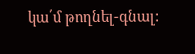կա՛մ թողնել-գնալ: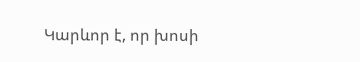Կարևոր է, որ խոսի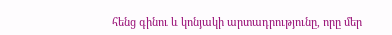հենց գինու և կոնյակի արտադրությունը, որը մեր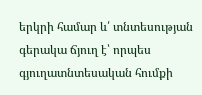երկրի համար և՛ տնտեսության գերակա ճյուղ է՝ որպես գյուղատնտեսական հումքի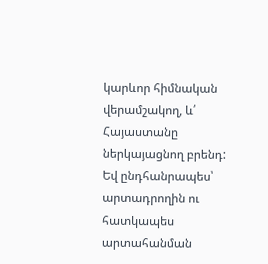կարևոր հիմնական վերամշակող, և՛ Հայաստանը ներկայացնող բրենդ: Եվ ընդհանրապես՝ արտադրողին ու հատկապես արտահանման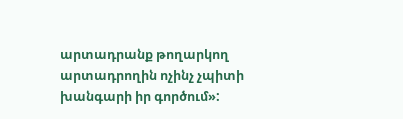արտադրանք թողարկող արտադրողին ոչինչ չպիտի խանգարի իր գործում»: